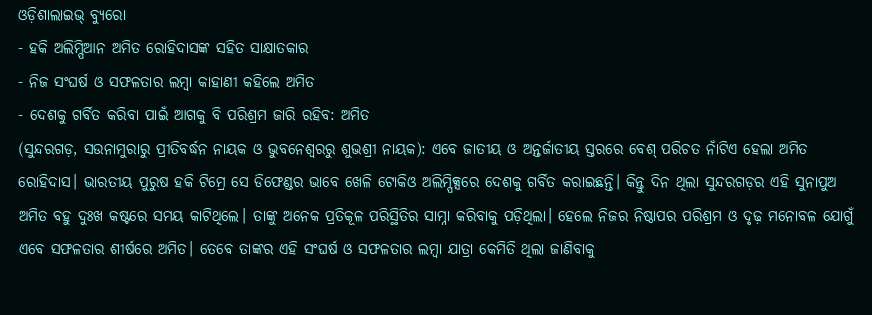ଓଡ଼ିଶାଲାଇଭ୍ ବ୍ୟୁରୋ
- ହକି ଅଲିମ୍ପିଆନ ଅମିତ ରୋହିଦାସଙ୍କ ସହିତ ସାକ୍ଷାତକାର
- ନିଜ ସଂଘର୍ଷ ଓ ସଫଳତାର ଲମ୍ବା କାହାଣୀ କହିଲେ ଅମିତ
- ଦେଶକୁ ଗର୍ବିତ କରିବା ପାଇଁ ଆଗକୁ ବି ପରିଶ୍ରମ ଜାରି ରହିବ: ଅମିତ
(ସୁନ୍ଦରଗଡ଼, ସଉନାମୁରାରୁ ପ୍ରୀତିବର୍ଦ୍ଧନ ନାୟକ ଓ ଭୁବନେଶ୍ୱରରୁ ଶୁଭଶ୍ରୀ ନାୟକ): ଏବେ ଜାତୀୟ ଓ ଅନ୍ତର୍ଜାତୀୟ ସ୍ତରରେ ବେଶ୍ ପରିଚତ ନାଁଟିଏ ହେଲା ଅମିତ ରୋହିଦାସ। ଭାରତୀୟ ପୁରୁଷ ହକି ଟିମ୍ରେ ସେ ଡିଫେଣ୍ଡର ଭାବେ ଖେଳି ଟୋକିଓ ଅଲିମ୍ପିକ୍ସରେ ଦେଶକୁ ଗର୍ବିତ କରାଇଛନ୍ତି। କିନ୍ତୁ ଦିନ ଥିଲା ସୁନ୍ଦରଗଡ଼ର ଏହି ସୁନାପୁଅ ଅମିତ ବହୁ ଦୁଃଖ କଷ୍ଟରେ ସମୟ କାଟିଥିଲେ। ତାଙ୍କୁ ଅନେକ ପ୍ରତିକୂଳ ପରିସ୍ଥିତିର ସାମ୍ନା କରିବାକୁ ପଡ଼ିଥିଲା। ହେଲେ ନିଜର ନିଷ୍ଠାପର ପରିଶ୍ରମ ଓ ଦୃଢ଼ ମନୋବଳ ଯୋଗୁଁ ଏବେ ସଫଳତାର ଶୀର୍ଷରେ ଅମିତ। ତେବେ ତାଙ୍କର ଏହି ସଂଘର୍ଷ ଓ ସଫଳତାର ଲମ୍ବା ଯାତ୍ରା କେମିତି ଥିଲା ଜାଣିବାକୁ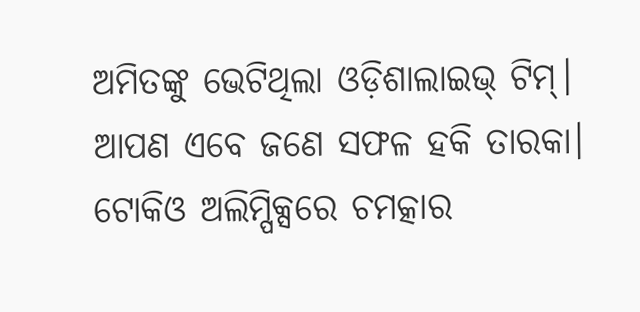ଅମିତଙ୍କୁ ଭେଟିଥିଲା ଓଡ଼ିଶାଲାଇଭ୍ ଟିମ୍।
ଆପଣ ଏବେ ଜଣେ ସଫଳ ହକି ତାରକା। ଟୋକିଓ ଅଲିମ୍ପିକ୍ସରେ ଚମତ୍କାର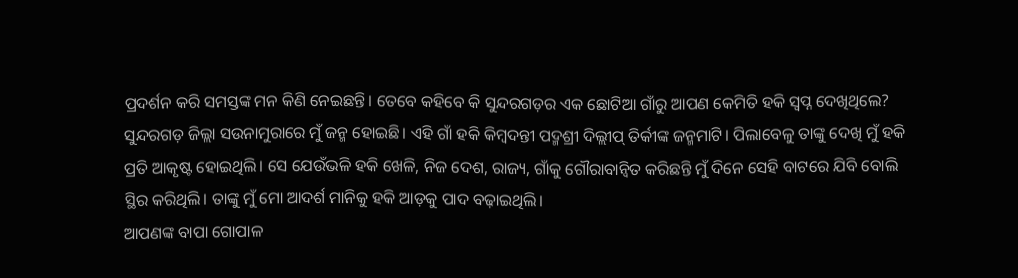ପ୍ରଦର୍ଶନ କରି ସମସ୍ତଙ୍କ ମନ କିଣି ନେଇଛନ୍ତି। ତେବେ କହିବେ କି ସୁନ୍ଦରଗଡ଼ର ଏକ ଛୋଟିଆ ଗାଁରୁ ଆପଣ କେମିତି ହକି ସ୍ୱପ୍ନ ଦେଖିଥିଲେ?
ସୁନ୍ଦରଗଡ଼ ଜିଲ୍ଲା ସଉନାମୁରାରେ ମୁଁ ଜନ୍ମ ହୋଇଛି। ଏହି ଗାଁ ହକି କିମ୍ବଦନ୍ତୀ ପଦ୍ମଶ୍ରୀ ଦିଲ୍ଲୀପ୍ ତିର୍କୀଙ୍କ ଜନ୍ମମାଟି। ପିଲାବେଳୁ ତାଙ୍କୁ ଦେଖି ମୁଁ ହକି ପ୍ରତି ଆକୃଷ୍ଟ ହୋଇଥିଲି। ସେ ଯେଉଁଭଳି ହକି ଖେଳି, ନିଜ ଦେଶ, ରାଜ୍ୟ, ଗାଁକୁ ଗୌରାବାନ୍ୱିତ କରିଛନ୍ତି ମୁଁ ଦିନେ ସେହି ବାଟରେ ଯିବି ବୋଲି ସ୍ଥିର କରିଥିଲି। ତାଙ୍କୁ ମୁଁ ମୋ ଆଦର୍ଶ ମାନିକୁ ହକି ଆଡ଼କୁ ପାଦ ବଢ଼ାଇଥିଲି।
ଆପଣଙ୍କ ବାପା ଗୋପାଳ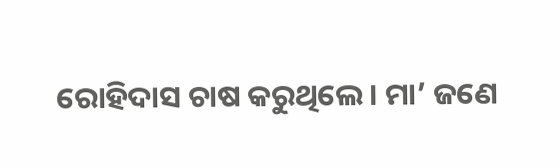ରୋହିଦାସ ଚାଷ କରୁଥିଲେ। ମା’ ଜଣେ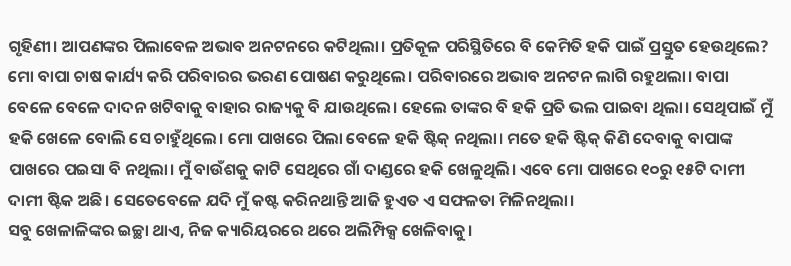ଗୃହିଣୀ। ଆପଣଙ୍କର ପିଲାବେଳ ଅଭାବ ଅନଟନରେ କଟିଥିଲା। ପ୍ରତିକୂଳ ପରିସ୍ଥିତିରେ ବି କେମିତି ହକି ପାଇଁ ପ୍ରସ୍ତୁତ ହେଉଥିଲେ?
ମୋ ବାପା ଚାଷ କାର୍ଯ୍ୟ କରି ପରିବାରର ଭରଣ ପୋଷଣ କରୁଥିଲେ। ପରିବାରରେ ଅଭାବ ଅନଟନ ଲାଗି ରହୁଥଲା। ବାପା ବେଳେ ବେଳେ ଦାଦନ ଖଟିବାକୁ ବାହାର ରାଜ୍ୟକୁ ବି ଯାଉଥିଲେ। ହେଲେ ତାଙ୍କର ବି ହକି ପ୍ରତି ଭଲ ପାଇବା ଥିଲା। ସେଥିପାଇଁ ମୁଁ ହକି ଖେଳେ ବୋଲି ସେ ଚାହୁଁଥିଲେ। ମୋ ପାଖରେ ପିଲା ବେଳେ ହକି ଷ୍ଟିକ୍ ନଥିଲା। ମତେ ହକି ଷ୍ଟିକ୍ କିଣି ଦେବାକୁ ବାପାଙ୍କ ପାଖରେ ପଇସା ବି ନଥିଲା। ମୁଁ ବାଉଁଶକୁ କାଟି ସେଥିରେ ଗାଁ ଦାଣ୍ଡରେ ହକି ଖେଳୁଥିଲି। ଏବେ ମୋ ପାଖରେ ୧୦ରୁ ୧୫ଟି ଦାମୀ ଦାମୀ ଷ୍ଟିକ ଅଛି। ସେତେବେଳେ ଯଦି ମୁଁ କଷ୍ଟ କରିନଥାନ୍ତି ଆଜି ହୁଏତ ଏ ସଫଳତା ମିଳିନଥିଲା।
ସବୁ ଖେଳାଳିଙ୍କର ଇଚ୍ଛା ଥାଏ, ନିଜ କ୍ୟାରିୟରରେ ଥରେ ଅଲିମ୍ପିକ୍ସ ଖେଳିବାକୁ।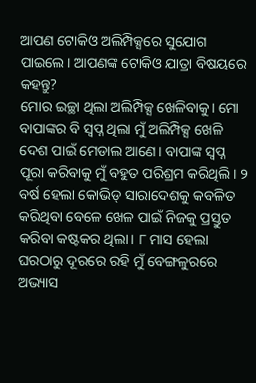ଆପଣ ଟୋକିଓ ଅଲିମ୍ପିକ୍ସରେ ସୁଯୋଗ ପାଇଲେ। ଆପଣଙ୍କ ଟୋକିଓ ଯାତ୍ରା ବିଷୟରେ କହନ୍ତୁ?
ମୋର ଇଚ୍ଛା ଥିଲା ଅଲିମ୍ପିକ୍ସ ଖେଳିବାକୁ। ମୋ ବାପାଙ୍କର ବି ସ୍ୱପ୍ନ ଥିଲା ମୁଁ ଅଲିମ୍ପିକ୍ସ ଖେଳି ଦେଶ ପାଇଁ ମେଡାଲ ଆଣେ। ବାପାଙ୍କ ସ୍ୱପ୍ନ ପୂରା କରିବାକୁ ମୁଁ ବହୁତ ପରିଶ୍ରମ କରିଥିଲି। ୨ ବର୍ଷ ହେଲା କୋଭିଡ୍ ସାରାଦେଶକୁ କବଳିତ କରିଥିବା ବେଳେ ଖେଳ ପାଇଁ ନିଜକୁ ପ୍ରସ୍ତୁତ କରିବା କଷ୍ଟକର ଥିଲା। ୮ ମାସ ହେଲା ଘରଠାରୁ ଦୂରରେ ରହି ମୁଁ ବେଙ୍ଗଳୁରରେ ଅଭ୍ୟାସ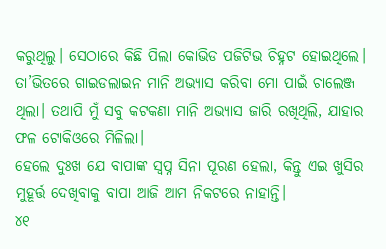କରୁଥିଲୁ। ସେଠାରେ କିଛି ପିଲା କୋଭିଡ ପଜିଟିଭ ଚିହ୍ନଟ ହୋଇଥିଲେ। ତା’ଭିତରେ ଗାଇଡଲାଇନ ମାନି ଅଭ୍ୟାସ କରିବା ମୋ ପାଇଁ ଚାଲେଞ୍ଜ ଥିଲା। ତଥାପି ମୁଁ ସବୁ କଟକଣା ମାନି ଅଭ୍ୟାସ ଜାରି ରଖିଥିଲି, ଯାହାର ଫଳ ଟୋକିଓରେ ମିଳିଲା।
ହେଲେ ଦୁଃଖ ଯେ ବାପାଙ୍କ ସ୍ୱପ୍ନ ସିନା ପୂରଣ ହେଲା, କିନ୍ତୁ ଏଇ ଖୁସିର ମୁହୂର୍ତ୍ତ ଦେଖିବାକୁ ବାପା ଆଜି ଆମ ନିକଟରେ ନାହାନ୍ତି।
୪୧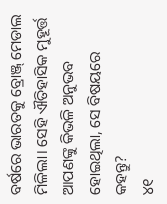ବର୍ଷରେ ଭାରତକୁ ବ୍ରୋଞ୍ଜ୍ ମେଡାଲ ମିଳିଲା। ସେହି ଐତିହାସିକ ମୁହୂର୍ତ୍ତ ଆପଣଙ୍କୁ କିଭଳି ଅନୁଭବ ହୋଇଥିଲା, ସେ ବିଷୟରେ କହନ୍ତୁ?
୪୧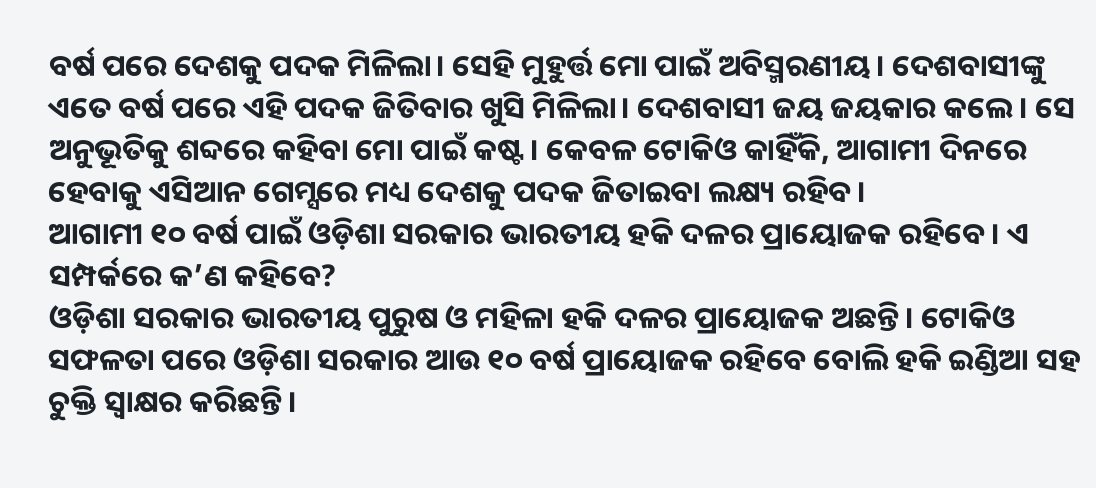ବର୍ଷ ପରେ ଦେଶକୁ ପଦକ ମିଳିଲା। ସେହି ମୁହୁର୍ତ୍ତ ମୋ ପାଇଁ ଅବିସ୍ମରଣୀୟ। ଦେଶବାସୀଙ୍କୁ ଏତେ ବର୍ଷ ପରେ ଏହି ପଦକ ଜିତିବାର ଖୁସି ମିଳିଲା। ଦେଶବାସୀ ଜୟ ଜୟକାର କଲେ। ସେ ଅନୁଭୂତିକୁ ଶବ୍ଦରେ କହିବା ମୋ ପାଇଁ କଷ୍ଟ। କେବଳ ଟୋକିଓ କାହିଁକି, ଆଗାମୀ ଦିନରେ ହେବାକୁ ଏସିଆନ ଗେମ୍ସରେ ମଧ୍ୟ ଦେଶକୁ ପଦକ ଜିତାଇବା ଲକ୍ଷ୍ୟ ରହିବ।
ଆଗାମୀ ୧୦ ବର୍ଷ ପାଇଁ ଓଡ଼ିଶା ସରକାର ଭାରତୀୟ ହକି ଦଳର ପ୍ରାୟୋଜକ ରହିବେ। ଏ ସମ୍ପର୍କରେ କ’ଣ କହିବେ?
ଓଡ଼ିଶା ସରକାର ଭାରତୀୟ ପୁରୁଷ ଓ ମହିଳା ହକି ଦଳର ପ୍ରାୟୋଜକ ଅଛନ୍ତି। ଟୋକିଓ ସଫଳତା ପରେ ଓଡ଼ିଶା ସରକାର ଆଉ ୧୦ ବର୍ଷ ପ୍ରାୟୋଜକ ରହିବେ ବୋଲି ହକି ଇଣ୍ଡିଆ ସହ ଚୁକ୍ତି ସ୍ୱାକ୍ଷର କରିଛନ୍ତି।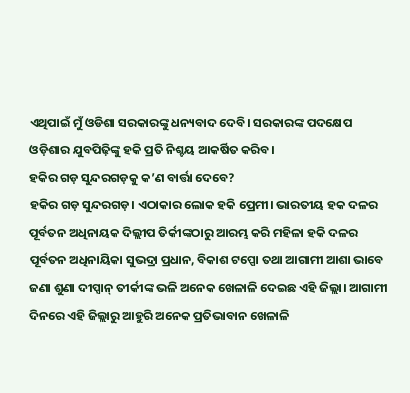ଏଥିପାଇଁ ମୁଁ ଓଡିଶା ସରକାରଙ୍କୁ ଧନ୍ୟବାଦ ଦେବି। ସରକାରଙ୍କ ପଦକ୍ଷେପ ଓଡ଼ିଶାର ଯୁବପିଢ଼ିଙ୍କୁ ହକି ପ୍ରତି ନିଶ୍ଚୟ ଆକର୍ଷିତ କରିବ।
ହକିର ଗଡ଼ ସୁନ୍ଦରଗଡ଼କୁ କ’ଣ ବାର୍ତ୍ତା ଦେବେ?
ହକିର ଗଡ଼ ସୁନ୍ଦରଗଡ଼। ଏଠାକାର ଲୋକ ହକି ପ୍ରେମୀ। ଭାରତୀୟ ହକ ଦଳର ପୂର୍ବତନ ଅଧିନାୟକ ଦିଲ୍ଲୀପ ତିର୍କୀଙ୍କଠାରୁ ଆରମ୍ଭ କରି ମହିଳା ହକି ଦଳର ପୂର୍ବତନ ଅଧିନାୟିକା ସୁଭଦ୍ରା ପ୍ରଧାନ, ବିକାଶ ଟପ୍ପୋ ତଥା ଆଗାମୀ ଆଶା ଭାବେ ଜଣା ଶୁଣା ଦୀପ୍ସାନ୍ ତୀର୍କୀଙ୍କ ଭଳି ଅନେକ ଖେଳାଳି ଦେଇଛ ଏହି ଜିଲ୍ଲା। ଆଗାମୀ ଦିନରେ ଏହି ଜିଲ୍ଲାରୁ ଆହୁରି ଅନେକ ପ୍ରତିଭାବାନ ଖେଳାଳି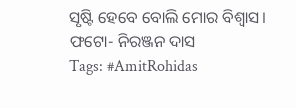ସୃଷ୍ଟି ହେବେ ବୋଲି ମୋର ବିଶ୍ୱାସ।
ଫଟୋ- ନିରଞ୍ଜନ ଦାସ
Tags: #AmitRohidas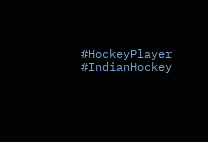#HockeyPlayer #IndianHockey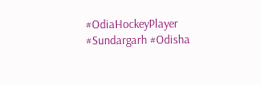#OdiaHockeyPlayer #Sundargarh #Odisha